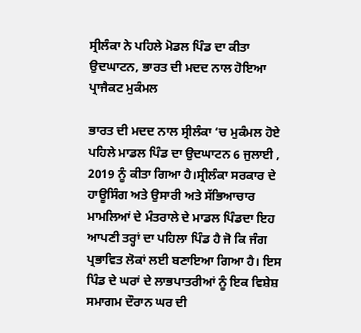ਸ੍ਰੀਲੰਕਾ ਨੇ ਪਹਿਲੇ ਮੋਡਲ ਪਿੰਡ ਦਾ ਕੀਤਾ ਉਦਘਾਟਨ, ਭਾਰਤ ਦੀ ਮਦਦ ਨਾਲ ਹੋਇਆ ਪ੍ਰਾਜੈਕਟ ਮੁਕੰਮਲ

ਭਾਰਤ ਦੀ ਮਦਦ ਨਾਲ ਸ੍ਰੀਲੰਕਾ ‘ਚ ਮੁਕੰਮਲ ਹੋਏ ਪਹਿਲੇ ਮਾਡਲ ਪਿੰਡ ਦਾ ਉਦਘਾਟਨ 6 ਜੁਲਾਈ , 2019 ਨੂੰ ਕੀਤਾ ਗਿਆ ਹੈ।ਸ੍ਰੀਲੰਕਾ ਸਰਕਾਰ ਦੇ ਹਾਊਸਿੰਗ ਅਤੇ ਉਸਾਰੀ ਅਤੇ ਸੱਭਿਆਚਾਰ ਮਾਮਲਿਆਂ ਦੇ ਮੰਤਰਾਲੇ ਦੇ ਮਾਡਲ ਪਿੰਡਦਾ ਇਹ ਆਪਣੀ ਤਰ੍ਹਾਂ ਦਾ ਪਹਿਲਾ ਪਿੰਡ ਹੈ ਜੋ ਕਿ ਜੰਗ ਪ੍ਰਭਾਵਿਤ ਲੋਕਾਂ ਲਈ ਬਣਾਇਆ ਗਿਆ ਹੈ। ਇਸ ਪਿੰਡ ਦੇ ਘਰਾਂ ਦੇ ਲਾਭਪਾਤਰੀਆਂ ਨੂੰ ਇਕ ਵਿਸ਼ੇਸ਼ ਸਮਾਗਮ ਦੌਰਾਨ ਘਰ ਦੀ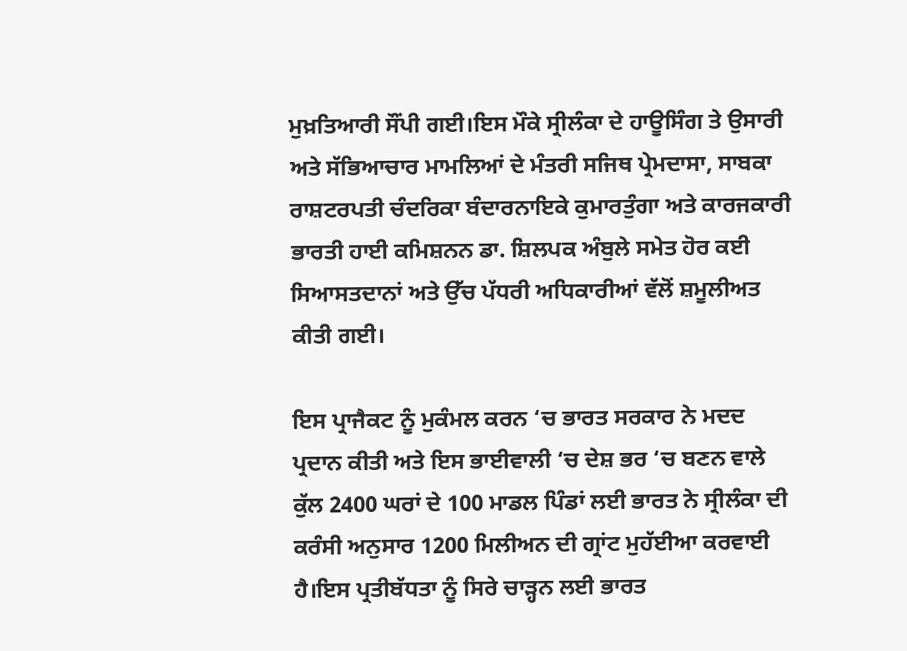ਮੁਖ਼ਤਿਆਰੀ ਸੌਂਪੀ ਗਈ।ਇਸ ਮੌਕੇ ਸ੍ਰੀਲੰਕਾ ਦੇ ਹਾਊਸਿੰਗ ਤੇ ਉਸਾਰੀ ਅਤੇ ਸੱਭਿਆਚਾਰ ਮਾਮਲਿਆਂ ਦੇ ਮੰਤਰੀ ਸਜਿਥ ਪ੍ਰੇਮਦਾਸਾ, ਸਾਬਕਾ ਰਾਸ਼ਟਰਪਤੀ ਚੰਦਰਿਕਾ ਬੰਦਾਰਨਾਇਕੇ ਕੁਮਾਰਤੁੰਗਾ ਅਤੇ ਕਾਰਜਕਾਰੀ ਭਾਰਤੀ ਹਾਈ ਕਮਿਸ਼ਨਨ ਡਾ. ਸ਼ਿਲਪਕ ਅੰਬੁਲੇ ਸਮੇਤ ਹੋਰ ਕਈ ਸਿਆਸਤਦਾਨਾਂ ਅਤੇ ਉੱਚ ਪੱਧਰੀ ਅਧਿਕਾਰੀਆਂ ਵੱਲੋਂ ਸ਼ਮੂਲੀਅਤ ਕੀਤੀ ਗਈ।

ਇਸ ਪ੍ਰਾਜੈਕਟ ਨੂੰ ਮੁਕੰਮਲ ਕਰਨ ‘ਚ ਭਾਰਤ ਸਰਕਾਰ ਨੇ ਮਦਦ ਪ੍ਰਦਾਨ ਕੀਤੀ ਅਤੇ ਇਸ ਭਾਈਵਾਲੀ ‘ਚ ਦੇਸ਼ ਭਰ ‘ਚ ਬਣਨ ਵਾਲੇ ਕੁੱਲ 2400 ਘਰਾਂ ਦੇ 100 ਮਾਡਲ ਪਿੰਡਾਂ ਲਈ ਭਾਰਤ ਨੇ ਸ੍ਰੀਲੰਕਾ ਦੀ ਕਰੰਸੀ ਅਨੁਸਾਰ 1200 ਮਿਲੀਅਨ ਦੀ ਗ੍ਰਾਂਟ ਮੁਹੱਈਆ ਕਰਵਾਈ ਹੈ।ਇਸ ਪ੍ਰਤੀਬੱਧਤਾ ਨੂੰ ਸਿਰੇ ਚਾੜ੍ਹਨ ਲਈ ਭਾਰਤ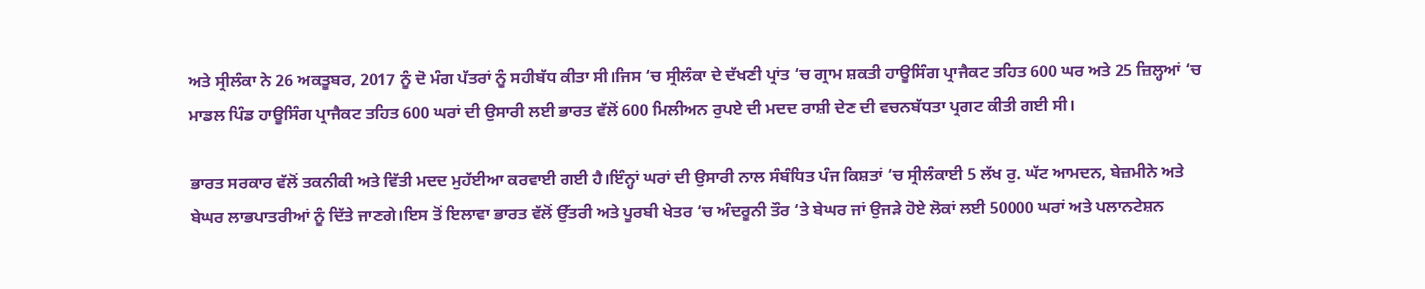ਅਤੇ ਸ੍ਰੀਲੰਕਾ ਨੇ 26 ਅਕਤੂਬਰ, 2017 ਨੂੰ ਦੋ ਮੰਗ ਪੱਤਰਾਂ ਨੂੰ ਸਹੀਬੱਧ ਕੀਤਾ ਸੀ।ਜਿਸ ‘ਚ ਸ੍ਰੀਲੰਕਾ ਦੇ ਦੱਖਣੀ ਪ੍ਰਾਂਤ ‘ਚ ਗ੍ਰਾਮ ਸ਼ਕਤੀ ਹਾਊਸਿੰਗ ਪ੍ਰਾਜੈਕਟ ਤਹਿਤ 600 ਘਰ ਅਤੇ 25 ਜ਼ਿਲ੍ਹਆਂ ‘ਚ ਮਾਡਲ ਪਿੰਡ ਹਾਊਸਿੰਗ ਪ੍ਰਾਜੈਕਟ ਤਹਿਤ 600 ਘਰਾਂ ਦੀ ਉਸਾਰੀ ਲਈ ਭਾਰਤ ਵੱਲੋਂ 600 ਮਿਲੀਅਨ ਰੁਪਏ ਦੀ ਮਦਦ ਰਾਸ਼ੀ ਦੇਣ ਦੀ ਵਚਨਬੱਧਤਾ ਪ੍ਰਗਟ ਕੀਤੀ ਗਈ ਸੀ।

ਭਾਰਤ ਸਰਕਾਰ ਵੱਲੋਂ ਤਕਨੀਕੀ ਅਤੇ ਵਿੱਤੀ ਮਦਦ ਮੁਹੱਈਆ ਕਰਵਾਈ ਗਈ ਹੈ।ਇੰਨ੍ਹਾਂ ਘਰਾਂ ਦੀ ਉਸਾਰੀ ਨਾਲ ਸੰਬੰਧਿਤ ਪੰਜ ਕਿਸ਼ਤਾਂ ‘ਚ ਸ੍ਰੀਲੰਕਾਈ 5 ਲੱਖ ਰੁ. ਘੱਟ ਆਮਦਨ, ਬੇਜ਼ਮੀਨੇ ਅਤੇ ਬੇਘਰ ਲਾਭਪਾਤਰੀਆਂ ਨੂੰ ਦਿੱਤੇ ਜਾਣਗੇ।ਇਸ ਤੋਂ ਇਲਾਵਾ ਭਾਰਤ ਵੱਲੋਂ ਉੱਤਰੀ ਅਤੇ ਪੂਰਬੀ ਖੇਤਰ ‘ਚ ਅੰਦਰੂਨੀ ਤੌਰ ‘ਤੇ ਬੇਘਰ ਜਾਂ ਉਜੜੇ ਹੋਏ ਲੋਕਾਂ ਲਈ 50000 ਘਰਾਂ ਅਤੇ ਪਲਾਨਟੇਸ਼ਨ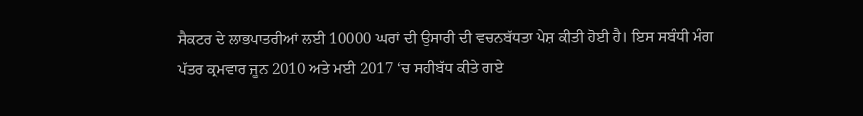ਸੈਕਟਰ ਦੇ ਲਾਭਪਾਤਰੀਆਂ ਲਈ 10000 ਘਰਾਂ ਦੀ ਉਸਾਰੀ ਦੀ ਵਚਨਬੱਧਤਾ ਪੇਸ਼ ਕੀਤੀ ਹੋਈ ਹੈ। ਇਸ ਸਬੰਧੀ ਮੰਗ ਪੱਤਰ ਕ੍ਰਮਵਾਰ ਜੂਨ 2010 ਅਤੇ ਮਈ 2017 ‘ਚ ਸਹੀਬੱਧ ਕੀਤੇ ਗਏ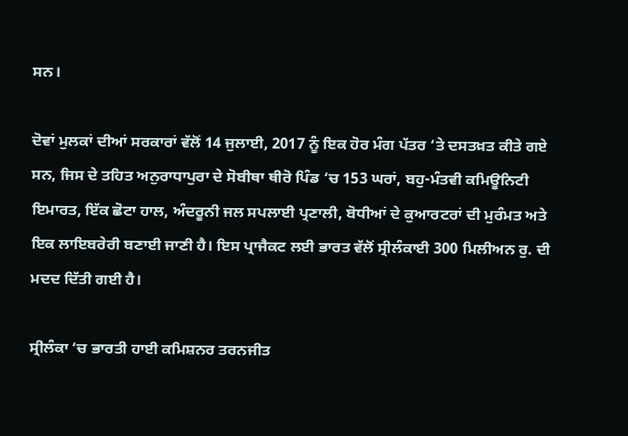ਸਨ।

ਦੋਵਾਂ ਮੁਲਕਾਂ ਦੀਆਂ ਸਰਕਾਰਾਂ ਵੱਲੋਂ 14 ਜੁਲਾਈ, 2017 ਨੂੰ ਇਕ ਹੋਰ ਮੰਗ ਪੱਤਰ ‘ਤੇ ਦਸਤਖ਼ਤ ਕੀਤੇ ਗਏ ਸਨ, ਜਿਸ ਦੇ ਤਹਿਤ ਅਨੁਰਾਧਾਪੁਰਾ ਦੇ ਸੋਬੀਥਾ ਥੀਰੋ ਪਿੰਡ ‘ਚ 153 ਘਰਾਂ, ਬਹੁ-ਮੰਤਵੀ ਕਮਿਊਨਿਟੀ ਇਮਾਰਤ, ਇੱਕ ਛੋਟਾ ਹਾਲ, ਅੰਦਰੂਨੀ ਜਲ ਸਪਲਾਈ ਪ੍ਰਣਾਲੀ, ਬੋਧੀਆਂ ਦੇ ਕੁਆਰਟਰਾਂ ਦੀ ਮੁਰੰਮਤ ਅਤੇ ਇਕ ਲਾਇਬਰੇਰੀ ਬਣਾਈ ਜਾਣੀ ਹੈ। ਇਸ ਪ੍ਰਾਜੈਕਟ ਲਈ ਭਾਰਤ ਵੱਲੋਂ ਸ੍ਰੀਲੰਕਾਈ 300 ਮਿਲੀਅਨ ਰੁ. ਦੀ ਮਦਦ ਦਿੱਤੀ ਗਈ ਹੈ।

ਸ੍ਰੀਲੰਕਾ ‘ਚ ਭਾਰਤੀ ਹਾਈ ਕਮਿਸ਼ਨਰ ਤਰਨਜੀਤ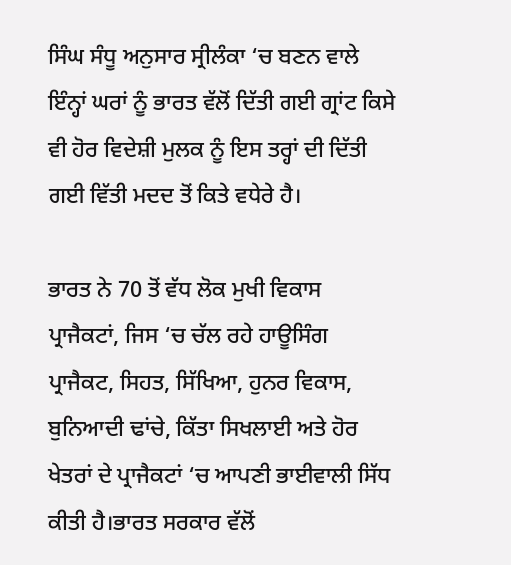ਸਿੰਘ ਸੰਧੂ ਅਨੁਸਾਰ ਸ੍ਰੀਲੰਕਾ ‘ਚ ਬਣਨ ਵਾਲੇ ਇੰਨ੍ਹਾਂ ਘਰਾਂ ਨੂੰ ਭਾਰਤ ਵੱਲੋਂ ਦਿੱਤੀ ਗਈ ਗ੍ਰਾਂਟ ਕਿਸੇ ਵੀ ਹੋਰ ਵਿਦੇਸ਼ੀ ਮੁਲਕ ਨੂੰ ਇਸ ਤਰ੍ਹਾਂ ਦੀ ਦਿੱਤੀ ਗਈ ਵਿੱਤੀ ਮਦਦ ਤੋਂ ਕਿਤੇ ਵਧੇਰੇ ਹੈ।

ਭਾਰਤ ਨੇ 70 ਤੋਂ ਵੱਧ ਲੋਕ ਮੁਖੀ ਵਿਕਾਸ ਪ੍ਰਾਜੈਕਟਾਂ, ਜਿਸ ‘ਚ ਚੱਲ ਰਹੇ ਹਾਊਸਿੰਗ ਪ੍ਰਾਜੈਕਟ, ਸਿਹਤ, ਸਿੱਖਿਆ, ਹੁਨਰ ਵਿਕਾਸ, ਬੁਨਿਆਦੀ ਢਾਂਚੇ, ਕਿੱਤਾ ਸਿਖਲਾਈ ਅਤੇ ਹੋਰ ਖੇਤਰਾਂ ਦੇ ਪ੍ਰਾਜੈਕਟਾਂ ‘ਚ ਆਪਣੀ ਭਾਈਵਾਲੀ ਸਿੱਧ ਕੀਤੀ ਹੈ।ਭਾਰਤ ਸਰਕਾਰ ਵੱਲੋਂ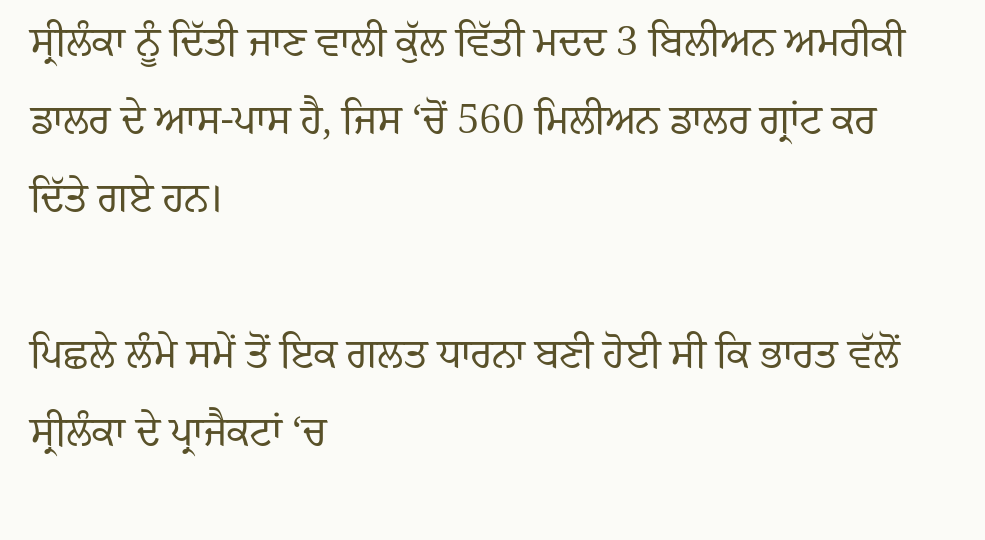ਸ੍ਰੀਲੰਕਾ ਨੂੰ ਦਿੱਤੀ ਜਾਣ ਵਾਲੀ ਕੁੱਲ ਵਿੱਤੀ ਮਦਦ 3 ਬਿਲੀਅਨ ਅਮਰੀਕੀ ਡਾਲਰ ਦੇ ਆਸ-ਪਾਸ ਹੈ, ਜਿਸ ‘ਚੋਂ 560 ਮਿਲੀਅਨ ਡਾਲਰ ਗ੍ਰਾਂਟ ਕਰ ਦਿੱਤੇ ਗਏ ਹਨ।

ਪਿਛਲੇ ਲੰਮੇ ਸਮੇਂ ਤੋਂ ਇਕ ਗਲਤ ਧਾਰਨਾ ਬਣੀ ਹੋਈ ਸੀ ਕਿ ਭਾਰਤ ਵੱਲੋਂ ਸ੍ਰੀਲੰਕਾ ਦੇ ਪ੍ਰਾਜੈਕਟਾਂ ‘ਚ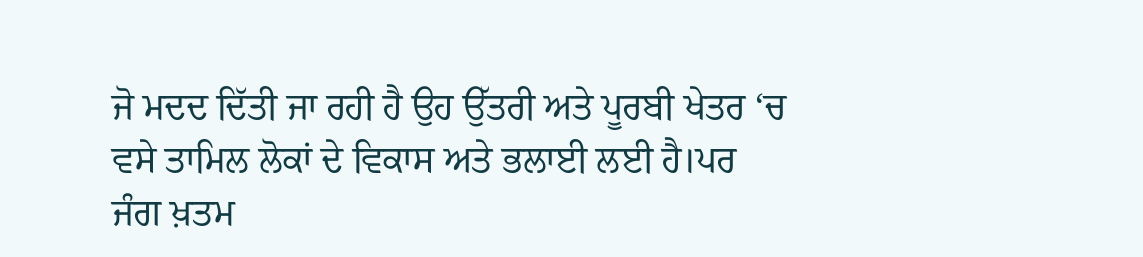ਜੋ ਮਦਦ ਦਿੱਤੀ ਜਾ ਰਹੀ ਹੈ ਉਹ ਉੱਤਰੀ ਅਤੇ ਪੂਰਬੀ ਖੇਤਰ ‘ਚ ਵਸੇ ਤਾਮਿਲ ਲੋਕਾਂ ਦੇ ਵਿਕਾਸ ਅਤੇ ਭਲਾਈ ਲਈ ਹੈ।ਪਰ ਜੰਗ ਖ਼ਤਮ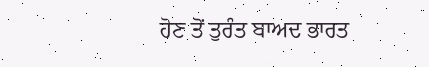ਹੋਣ ਤੋਂ ਤੁਰੰਤ ਬਾਅਦ ਭਾਰਤ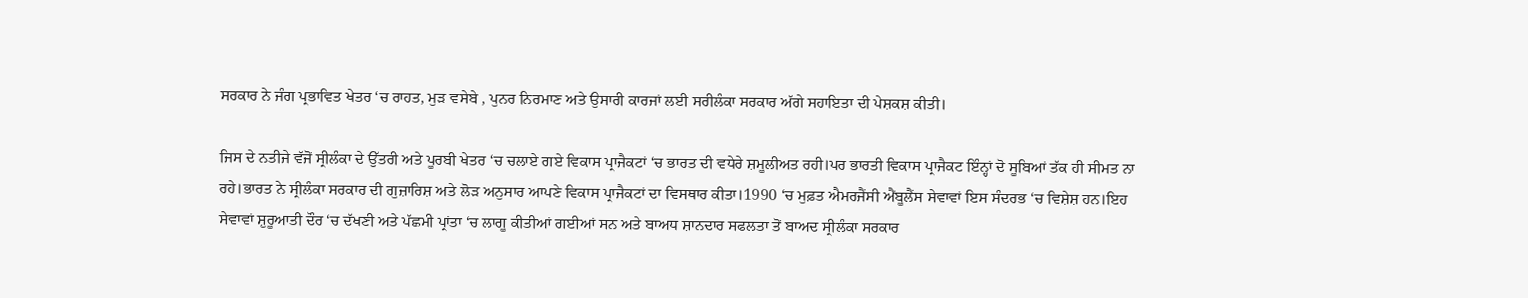ਸਰਕਾਰ ਨੇ ਜੰਗ ਪ੍ਰਭਾਵਿਤ ਖੇਤਰ ‘ਚ ਰਾਹਤ, ਮੁੜ ਵਸੇਬੇ , ਪੁਨਰ ਨਿਰਮਾਣ ਅਤੇ ਉਸਾਰੀ ਕਾਰਜਾਂ ਲਈ ਸਰੀਲੰਕਾ ਸਰਕਾਰ ਅੱਗੇ ਸਹਾਇਤਾ ਦੀ ਪੇਸ਼ਕਸ਼ ਕੀਤੀ।

ਜਿਸ ਦੇ ਨਤੀਜੇ ਵੱਜੋਂ ਸ੍ਰੀਲੰਕਾ ਦੇ ਉੱਤਰੀ ਅਤੇ ਪੂਰਬੀ ਖੇਤਰ ‘ਚ ਚਲਾਏ ਗਏ ਵਿਕਾਸ ਪ੍ਰਾਜੈਕਟਾਂ ‘ਚ ਭਾਰਤ ਦੀ ਵਧੇਰੇ ਸ਼ਮੂਲੀਅਤ ਰਹੀ।ਪਰ ਭਾਰਤੀ ਵਿਕਾਸ ਪ੍ਰਾਜੈਕਟ ਇੰਨ੍ਹਾਂ ਦੋ ਸੂਬਿਆਂ ਤੱਕ ਹੀ ਸੀਮਤ ਨਾ ਰਹੇ।ਭਾਰਤ ਨੇ ਸ੍ਰੀਲੰਕਾ ਸਰਕਾਰ ਦੀ ਗੁਜ਼ਾਰਿਸ਼ ਅਤੇ ਲੋੜ ਅਨੁਸਾਰ ਆਪਣੇ ਵਿਕਾਸ ਪ੍ਰਾਜੈਕਟਾਂ ਦਾ ਵਿਸਥਾਰ ਕੀਤਾ।1990 ‘ਚ ਮੁਫ਼ਤ ਐਮਰਜੈਂਸੀ ਐਂਬੂਲੈਂਸ ਸੇਵਾਵਾਂ ਇਸ ਸੰਦਰਭ ‘ਚ ਵਿਸ਼ੇਸ਼ ਹਨ।ਇਹ ਸੇਵਾਵਾਂ ਸ਼ੁਰੂਆਤੀ ਦੌਰ ‘ਚ ਦੱਖਣੀ ਅਤੇ ਪੱਛਮੀ ਪ੍ਰਾਂਤਾ ‘ਚ ਲਾਗੂ ਕੀਤੀਆਂ ਗਈਆਂ ਸਨ ਅਤੇ ਬਾਅਧ ਸ਼ਾਨਦਾਰ ਸਫਲਤਾ ਤੋਂ ਬਾਅਦ ਸ੍ਰੀਲੰਕਾ ਸਰਕਾਰ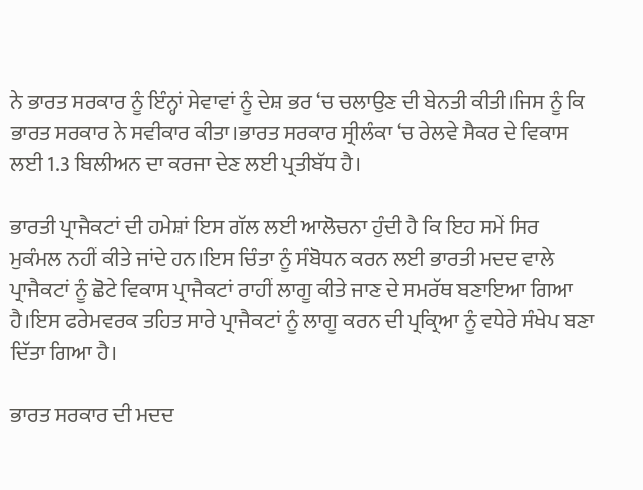ਨੇ ਭਾਰਤ ਸਰਕਾਰ ਨੂੰ ਇੰਨ੍ਹਾਂ ਸੇਵਾਵਾਂ ਨੂੰ ਦੇਸ਼ ਭਰ ‘ਚ ਚਲਾਉਣ ਦੀ ਬੇਨਤੀ ਕੀਤੀ।ਜਿਸ ਨੂੰ ਕਿ ਭਾਰਤ ਸਰਕਾਰ ਨੇ ਸਵੀਕਾਰ ਕੀਤਾ।ਭਾਰਤ ਸਰਕਾਰ ਸ੍ਰੀਲੰਕਾ ‘ਚ ਰੇਲਵੇ ਸੈਕਰ ਦੇ ਵਿਕਾਸ ਲਈ 1.3 ਬਿਲੀਅਨ ਦਾ ਕਰਜਾ ਦੇਣ ਲਈ ਪ੍ਰਤੀਬੱਧ ਹੈ।

ਭਾਰਤੀ ਪ੍ਰਾਜੈਕਟਾਂ ਦੀ ਹਮੇਸ਼ਾਂ ਇਸ ਗੱਲ ਲਈ ਆਲੋਚਨਾ ਹੁੰਦੀ ਹੈ ਕਿ ਇਹ ਸਮੇਂ ਸਿਰ ਮੁਕੰਮਲ ਨਹੀਂ ਕੀਤੇ ਜਾਂਦੇ ਹਨ।ਇਸ ਚਿੰਤਾ ਨੂੰ ਸੰਬੋਧਨ ਕਰਨ ਲਈ ਭਾਰਤੀ ਮਦਦ ਵਾਲੇ ਪ੍ਰਾਜੈਕਟਾਂ ਨੂੰ ਛੋਟੇ ਵਿਕਾਸ ਪ੍ਰਾਜੈਕਟਾਂ ਰਾਹੀਂ ਲਾਗੂ ਕੀਤੇ ਜਾਣ ਦੇ ਸਮਰੱਥ ਬਣਾਇਆ ਗਿਆ ਹੈ।ਇਸ ਫਰੇਮਵਰਕ ਤਹਿਤ ਸਾਰੇ ਪ੍ਰਾਜੈਕਟਾਂ ਨੂੰ ਲਾਗੂ ਕਰਨ ਦੀ ਪ੍ਰਕ੍ਰਿਆ ਨੂੰ ਵਧੇਰੇ ਸੰਖੇਪ ਬਣਾ ਦਿੱਤਾ ਗਿਆ ਹੈ।

ਭਾਰਤ ਸਰਕਾਰ ਦੀ ਮਦਦ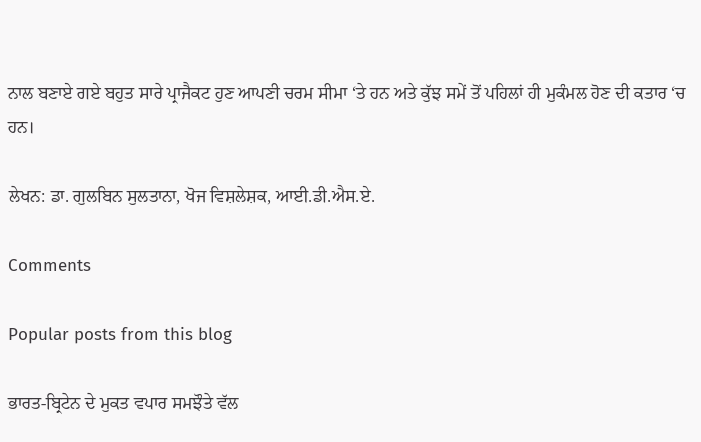ਨਾਲ ਬਣਾਏ ਗਏ ਬਹੁਤ ਸਾਰੇ ਪ੍ਰਾਜੈਕਟ ਹੁਣ ਆਪਣੀ ਚਰਮ ਸੀਮਾ ‘ਤੇ ਹਨ ਅਤੇ ਕੁੱਝ ਸਮੇਂ ਤੋਂ ਪਹਿਲਾਂ ਹੀ ਮੁਕੰਮਲ ਹੋਣ ਦੀ ਕਤਾਰ ‘ਚ ਹਨ।

ਲੇਖਨ: ਡਾ. ਗੁਲਬਿਨ ਸੁਲਤਾਨਾ, ਖੋਜ ਵਿਸ਼ਲੇਸ਼ਕ, ਆਈ.ਡੀ.ਐਸ.ਏ.

Comments

Popular posts from this blog

ਭਾਰਤ-ਬ੍ਰਿਟੇਨ ਦੇ ਮੁਕਤ ਵਪਾਰ ਸਮਝੌਤੇ ਵੱਲ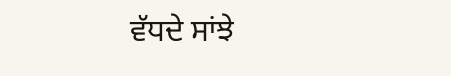ਵੱਧਦੇ ਸਾਂਝੇ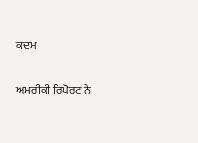ਕਦਮ

ਅਮਰੀਕੀ ਰਿਪੋਰਟ ਨੇ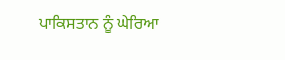ਪਾਕਿਸਤਾਨ ਨੂੰ ਘੇਰਿਆ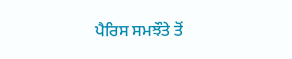ਪੈਰਿਸ ਸਮਝੌਤੇ ਤੋਂ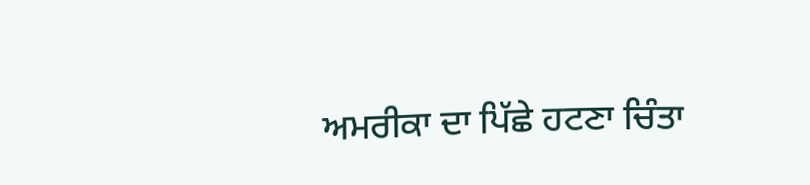ਅਮਰੀਕਾ ਦਾ ਪਿੱਛੇ ਹਟਣਾ ਚਿੰਤਾ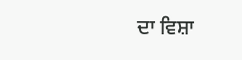ਦਾ ਵਿਸ਼ਾ